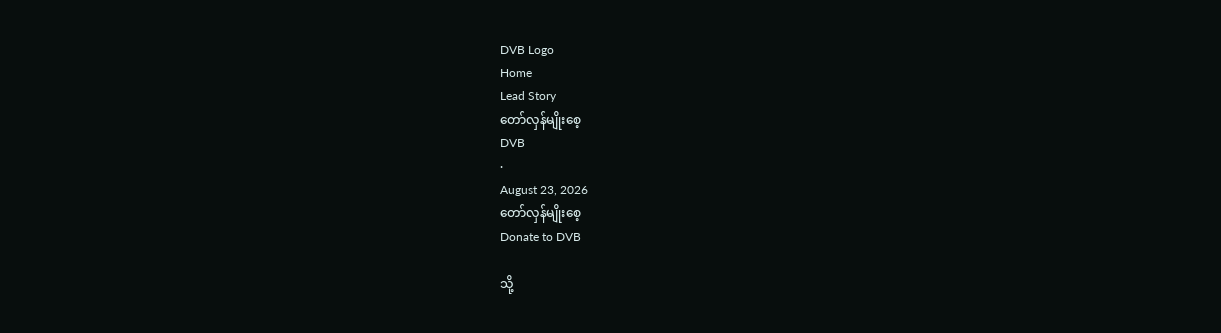DVB Logo
Home
Lead Story
တော်လှန်မျိုးစေ့
DVB
·
August 23, 2026
တော်လှန်မျိုးစေ့
Donate to DVB

သို့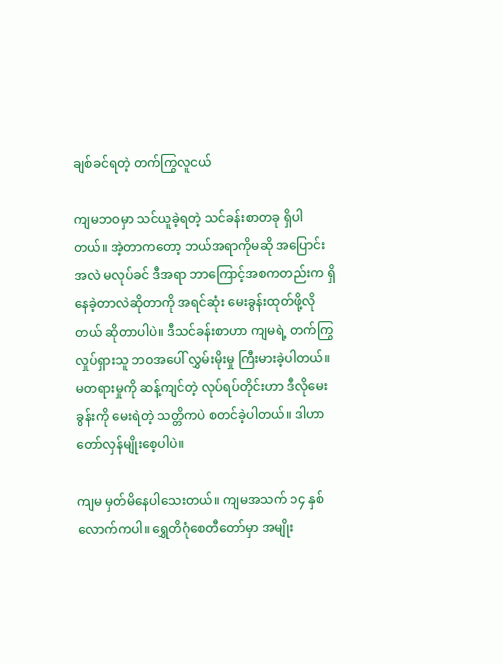ချစ်ခင်ရတဲ့ တက်ကြွလူငယ်

ကျမဘဝမှာ သင်ယူခဲ့ရတဲ့ သင်ခန်းစာတခု ရှိပါတယ်။ အဲ့တာကတော့ ဘယ်အရာကိုမဆို အပြောင်းအလဲ မလုပ်ခင် ဒီအရာ ဘာကြောင့်အစကတည်းက ရှိနေခဲ့တာလဲဆိုတာကို အရင်ဆုံး မေးခွန်းထုတ်ဖို့လိုတယ် ဆိုတာပါပဲ။ ဒီသင်ခန်းစာဟာ ကျမရဲ့ တက်ကြွလှုပ်ရှားသူ ဘဝအပေါ် လွှမ်းမိုးမှု ကြီးမားခဲ့ပါတယ်။ မတရားမှုကို ဆန့်ကျင်တဲ့ လုပ်ရပ်တိုင်းဟာ ဒီလိုမေးခွန်းကို မေးရဲတဲ့ သတ္တိကပဲ စတင်ခဲ့ပါတယ်။ ဒါဟာ တော်လှန်မျိုးစေ့ပါပဲ။

ကျမ မှတ်မိနေပါသေးတယ်။ ကျမအသက် ၁၄ နှစ်လောက်ကပါ။ ရွှေတိဂုံစေတီတော်မှာ အမျိုး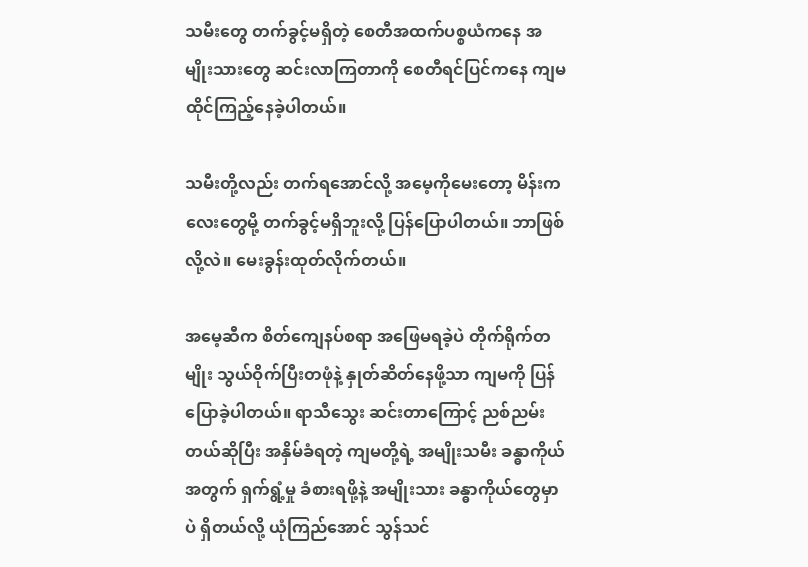သမီးတွေ တက်ခွင့်မရှိတဲ့ စေတီအထက်ပစ္စယံကနေ အမျိုးသားတွေ ဆင်းလာကြတာကို စေတီရင်ပြင်ကနေ ကျမ ထိုင်ကြည့်နေခဲ့ပါတယ်။

သမီးတို့လည်း တက်ရအောင်လို့ အမေ့ကိုမေးတော့ မိန်းကလေးတွေမို့ တက်ခွင့်မရှိဘူးလို့ ပြန်ပြောပါတယ်။ ဘာဖြစ်လို့လဲ။ မေးခွန်းထုတ်လိုက်တယ်။

အမေ့ဆီက စိတ်ကျေနပ်စရာ အဖြေမရခဲ့ပဲ တိုက်ရိုက်တမျိုး သွယ်ဝိုက်ပြီးတဖုံနဲ့ နှုတ်ဆိတ်နေဖို့သာ ကျမကို ပြန်ပြောခဲ့ပါတယ်။ ရာသီသွေး ဆင်းတာကြောင့် ညစ်ညမ်းတယ်ဆိုပြီး အနှိမ်ခံရတဲ့ ကျမတို့ရဲ့ အမျိုးသမီး ခန္ဓာကိုယ်အတွက် ရှက်ရွံ့မှု ခံစားရဖို့နဲ့ အမျိုးသား ခန္ဓာကိုယ်တွေမှာပဲ ရှိတယ်လို့ ယုံကြည်အောင် သွန်သင်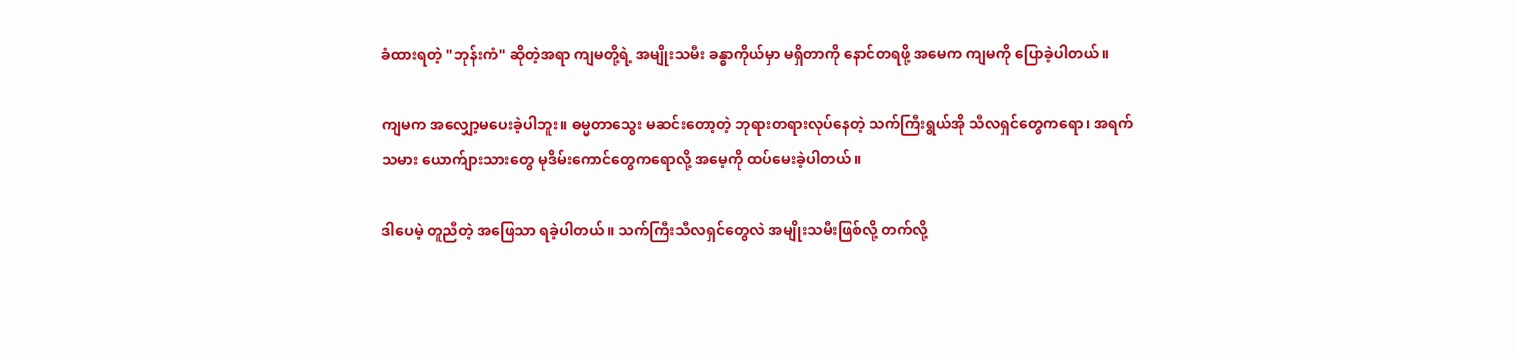ခံထားရတဲ့ "ဘုန်းကံ" ဆိုတဲ့အရာ ကျမတို့ရဲ့ အမျိုးသမီး ခန္ဓာကိုယ်မှာ မရှိတာကို နောင်တရဖို့ အမေက ကျမကို ပြောခဲ့ပါတယ်။

ကျမက အလျှော့မပေးခဲ့ပါဘူး။ ဓမ္မတာသွေး မဆင်းတော့တဲ့ ဘုရားတရားလုပ်နေတဲ့ သက်ကြီးရွယ်အို သီလရှင်တွေကရော၊ အရက်သမား ယောက်ျားသားတွေ မုဒိမ်းကောင်တွေကရောလို့ အမေ့ကို ထပ်မေးခဲ့ပါတယ်။

ဒါပေမဲ့ တူညီတဲ့ အဖြေသာ ရခဲ့ပါတယ်။ သက်ကြီးသီလရှင်တွေလဲ အမျိုးသမီးဖြစ်လို့ တက်လို့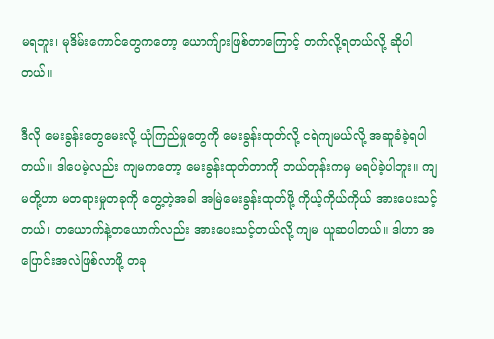မရဘူး၊ မုဒိမ်းကောင်တွေကတော့ ယောက်ျားဖြစ်တာကြောင့် တက်လို့ရတယ်လို့ ဆိုပါတယ်။

ဒီလို မေးခွန်းတွေမေးလို့ ယုံကြည်မှုတွေကို မေးခွန်းထုတ်လို့ ငရဲကျမယ်လို့ အဆူခံခဲ့ရပါတယ်။ ဒါပေမဲ့လည်း ကျမကတော့ မေးခွန်းထုတ်တာကို ဘယ်တုန်းကမှ မရပ်ခဲ့ပါဘူး။ ကျမတို့ဟာ မတရားမှုတခုကို တွေ့တဲ့အခါ အမြဲမေးခွန်းထုတ်ဖို့ ကိုယ့်ကိုယ်ကိုယ် အားပေးသင့်တယ်၊ တယောက်နဲ့တယောက်လည်း အားပေးသင့်တယ်လို့ ကျမ ယူဆပါတယ်။ ဒါဟာ အပြောင်းအလဲဖြစ်လာဖို့ တခု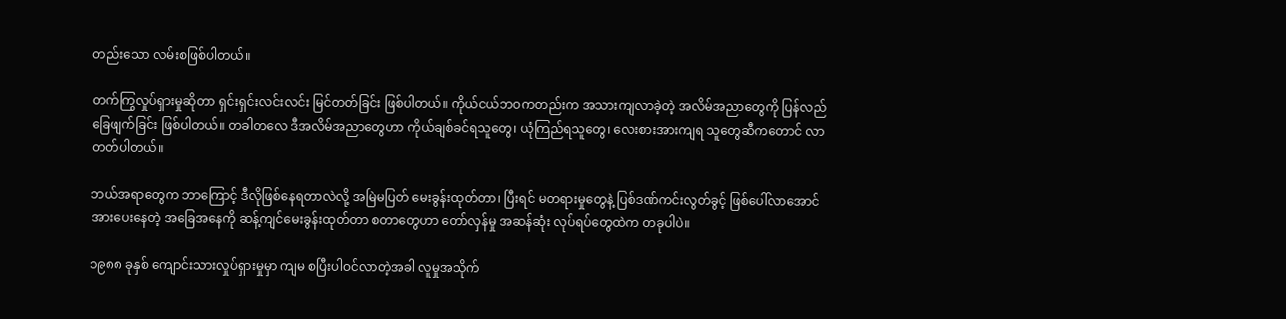တည်းသော လမ်းစဖြစ်ပါတယ်။

တက်ကြွလှုပ်ရှားမှုဆိုတာ ရှင်းရှင်းလင်းလင်း မြင်တတ်ခြင်း ဖြစ်ပါတယ်။ ကိုယ်ငယ်ဘဝကတည်းက အသားကျလာခဲ့တဲ့ အလိမ်အညာတွေကို ပြန်လည်ခြေဖျက်ခြင်း ဖြစ်ပါတယ်။ တခါတလေ ဒီအလိမ်အညာတွေဟာ ကိုယ်ချစ်ခင်ရသူတွေ၊ ယုံကြည်ရသူတွေ၊ လေးစားအားကျရ သူတွေဆီကတောင် လာတတ်ပါတယ်။

ဘယ်အရာတွေက ဘာကြောင့် ဒီလိုဖြစ်နေရတာလဲလို့ အမြဲမပြတ် မေးခွန်းထုတ်တာ၊ ပြီးရင် မတရားမှုတွေနဲ့ ပြစ်ဒဏ်ကင်းလွတ်ခွင့် ဖြစ်ပေါ်လာအောင် အားပေးနေတဲ့ အခြေအနေကို ဆန့်ကျင်မေးခွန်းထုတ်တာ စတာတွေဟာ တော်လှန်မှု အဆန်ဆုံး လုပ်ရပ်တွေထဲက တခုပါပဲ။

၁၉၈၈ ခုနှစ် ကျောင်းသားလှုပ်ရှားမှုမှာ ကျမ စပြီးပါဝင်လာတဲ့အခါ လူမှုအသိုက်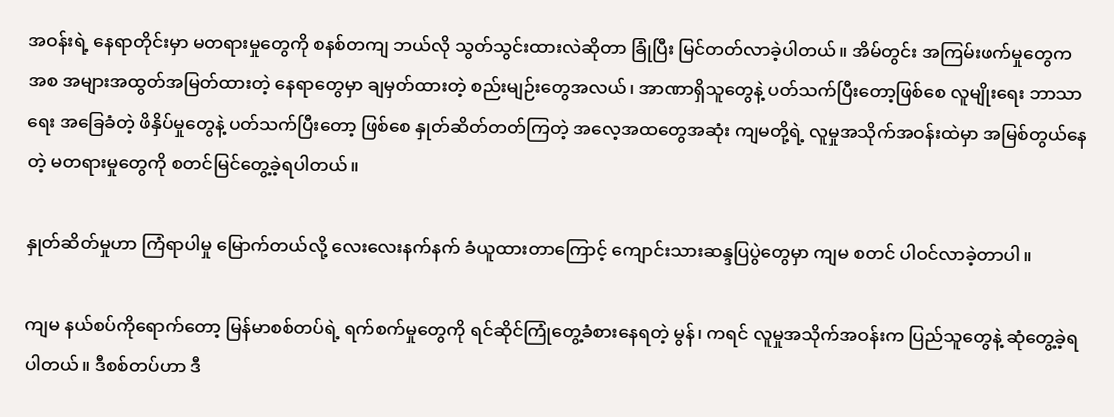အဝန်းရဲ့ နေရာတိုင်းမှာ မတရားမှုတွေကို စနစ်တကျ ဘယ်လို သွတ်သွင်းထားလဲဆိုတာ ခြုံပြီး မြင်တတ်လာခဲ့ပါတယ်။ အိမ်တွင်း အကြမ်းဖက်မှုတွေကအစ အများအထွတ်အမြတ်ထားတဲ့ နေရာတွေမှာ ချမှတ်ထားတဲ့ စည်းမျဉ်းတွေအလယ်၊ အာဏာရှိသူတွေနဲ့ ပတ်သက်ပြီးတော့ဖြစ်စေ လူမျိုးရေး ဘာသာရေး အခြေခံတဲ့ ဖိနှိပ်မှုတွေနဲ့ ပတ်သက်ပြီးတော့ ဖြစ်စေ နှုတ်ဆိတ်တတ်ကြတဲ့ အလေ့အထတွေအဆုံး ကျမတို့ရဲ့ လူမှုအသိုက်အဝန်းထဲမှာ အမြစ်တွယ်နေတဲ့ မတရားမှုတွေကို စတင်မြင်တွေ့ခဲ့ရပါတယ်။

နှုတ်ဆိတ်မှုဟာ ကြံရာပါမှု မြောက်တယ်လို့ လေးလေးနက်နက် ခံယူထားတာကြောင့် ကျောင်းသားဆန္ဒပြပွဲတွေမှာ ကျမ စတင် ပါဝင်လာခဲ့တာပါ။

ကျမ နယ်စပ်ကိုရောက်တော့ မြန်မာစစ်တပ်ရဲ့ ရက်စက်မှုတွေကို ရင်ဆိုင်ကြုံတွေ့ခံစားနေရတဲ့ မွန်၊ ကရင် လူမှုအသိုက်အဝန်းက ပြည်သူတွေနဲ့ ဆုံတွေ့ခဲ့ရပါတယ်။ ဒီစစ်တပ်ဟာ ဒီ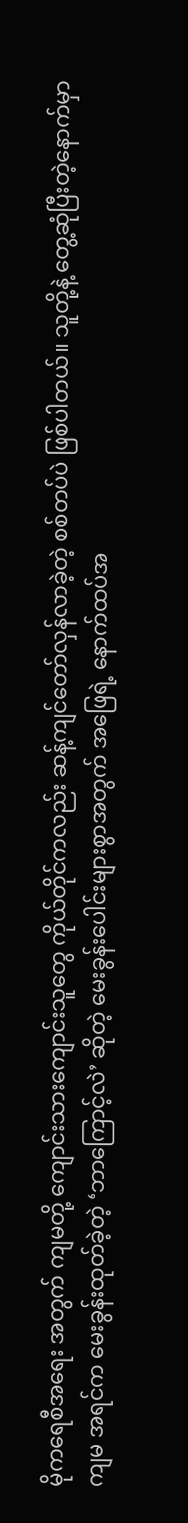မိုကရေစီအရေး အတွက် ကျမတို့ ကျောင်းသားကျောင်းသူတွေ ကိုယ်တိုင်ကလည်း ဆန့်ကျင်တော်လှန်လာခဲ့တဲ့ စစ်တပ်ပဲ ဖြစ်ပါတယ်။ သူတို့နဲ့ တွေ့ဆုံပြီးတဲ့နောက်မှာ ကျမ အရင်က မေးခွန်းထုတ်ခဲ့တဲ့ ‘ဘာကြောင့်လဲ’ ဆိုတဲ့ မေးခွန်းပေါင်းများစွာအတွက် အဖြေရဲ့ နောက်ထပ်အ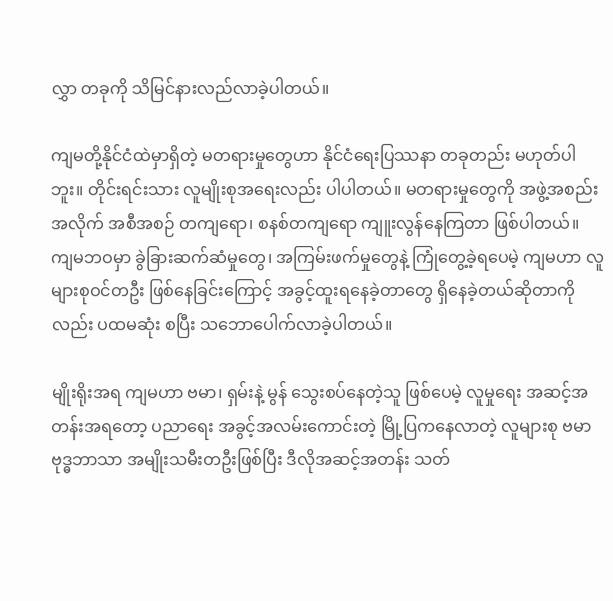လွှာ တခုကို သိမြင်နားလည်လာခဲ့ပါတယ်။

ကျမတို့နိုင်ငံထဲမှာရှိတဲ့ မတရားမှုတွေဟာ နိုင်ငံရေးပြဿနာ တခုတည်း မဟုတ်ပါဘူး။ တိုင်းရင်းသား လူမျိုးစုအရေးလည်း ပါပါတယ်။ မတရားမှုတွေကို အဖွဲ့အစည်းအလိုက် အစီအစဉ် တကျရော၊ စနစ်တကျရော ကျူးလွန်နေကြတာ ဖြစ်ပါတယ်။ ကျမဘဝမှာ ခွဲခြားဆက်ဆံမှုတွေ၊ အကြမ်းဖက်မှုတွေနဲ့ ကြုံတွေ့ခဲ့ရပေမဲ့ ကျမဟာ လူများစုဝင်တဦး ဖြစ်နေခြင်းကြောင့် အခွင့်ထူးရနေခဲ့တာတွေ ရှိနေခဲ့တယ်ဆိုတာကိုလည်း ပထမဆုံး စပြီး သဘောပေါက်လာခဲ့ပါတယ်။

မျိုးရိုးအရ ကျမဟာ ဗမာ၊ ရှမ်းနဲ့ မွန် သွေးစပ်နေတဲ့သူ ဖြစ်ပေမဲ့ လူမှုရေး အဆင့်အတန်းအရတော့ ပညာရေး အခွင့်အလမ်းကောင်းတဲ့ မြို့ပြကနေလာတဲ့ လူများစု ဗမာ ဗုဒ္ဓဘာသာ အမျိုးသမီးတဦးဖြစ်ပြီး ဒီလိုအဆင့်အတန်း သတ်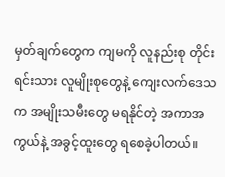မှတ်ချက်တွေက ကျမကို လူနည်းစု တိုင်းရင်းသား လူမျိုးစုတွေနဲ့ ကျေးလက်ဒေသက အမျိုးသမီးတွေ မရနိုင်တဲ့ အကာအကွယ်နဲ့ အခွင့်ထူးတွေ ရစေခဲ့ပါတယ်။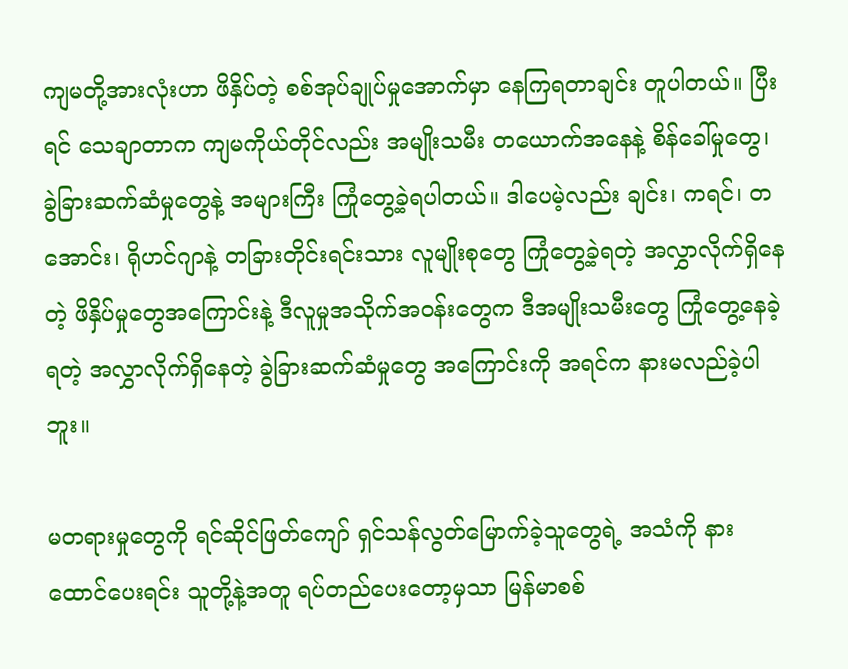ကျမတို့အားလုံးဟာ ဖိနှိပ်တဲ့ စစ်အုပ်ချုပ်မှုအောက်မှာ နေကြရတာချင်း တူပါတယ်။ ပြီးရင် သေချာတာက ကျမကိုယ်တိုင်လည်း အမျိုးသမီး တယောက်အနေနဲ့ စိန်ခေါ်မှုတွေ၊ ခွဲခြားဆက်ဆံမှုတွေနဲ့ အများကြီး ကြုံတွေ့ခဲ့ရပါတယ်။ ဒါပေမဲ့လည်း ချင်း၊ ကရင်၊ တအောင်း၊ ရိုဟင်ဂျာနဲ့ တခြားတိုင်းရင်းသား လူမျိုးစုတွေ ကြုံတွေ့ခဲ့ရတဲ့ အလွှာလိုက်ရှိနေတဲ့ ဖိနှိပ်မှုတွေအကြောင်းနဲ့ ဒီလူမှုအသိုက်အဝန်းတွေက ဒီအမျိုးသမီးတွေ ကြုံတွေ့နေခဲ့ရတဲ့ အလွှာလိုက်ရှိနေတဲ့ ခွဲခြားဆက်ဆံမှုတွေ အကြောင်းကို အရင်က နားမလည်ခဲ့ပါဘူး။

မတရားမှုတွေကို ရင်ဆိုင်ဖြတ်ကျော် ရှင်သန်လွတ်မြောက်ခဲ့သူတွေရဲ့ အသံကို နားထောင်ပေးရင်း သူတို့နဲ့အတူ ရပ်တည်ပေးတော့မှသာ မြန်မာစစ်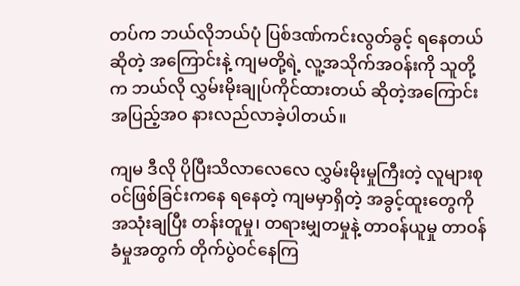တပ်က ဘယ်လိုဘယ်ပုံ ပြစ်ဒဏ်ကင်းလွတ်ခွင့် ရနေတယ်ဆိုတဲ့ အကြောင်းနဲ့ ကျမတို့ရဲ့ လူ့အသိုက်အဝန်းကို သူတို့က ဘယ်လို လွှမ်းမိုးချုပ်ကိုင်ထားတယ် ဆိုတဲ့အကြောင်း အပြည့်အဝ နားလည်လာခဲ့ပါတယ်။

ကျမ ဒီလို ပိုပြီးသိလာလေလေ လွှမ်းမိုးမှုကြီးတဲ့ လူများစုဝင်ဖြစ်ခြင်းကနေ ရနေတဲ့ ကျမမှာရှိတဲ့ အခွင့်ထူးတွေကို အသုံးချပြီး တန်းတူမှု၊ တရားမျှတမှုနဲ့ တာဝန်ယူမှု တာဝန်ခံမှုအတွက် တိုက်ပွဲဝင်နေကြ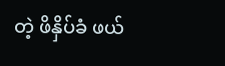တဲ့ ဖိနှိပ်ခံ ဖယ်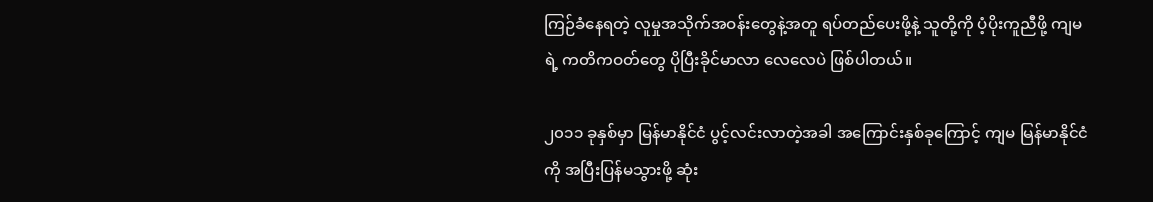ကြဉ်ခံနေရတဲ့ လူမှုအသိုက်အဝန်းတွေနဲ့အတူ ရပ်တည်ပေးဖို့နဲ့ သူတို့ကို ပံ့ပိုးကူညီဖို့ ကျမရဲ့ ကတိကဝတ်တွေ ပိုပြီးခိုင်မာလာ လေလေပဲ ဖြစ်ပါတယ်။

၂၀၁၁ ခုနှစ်မှာ မြန်မာနိုင်ငံ ပွင့်လင်းလာတဲ့အခါ အကြောင်းနှစ်ခုကြောင့် ကျမ မြန်မာနိုင်ငံကို အပြီးပြန်မသွားဖို့ ဆုံး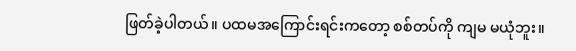ဖြတ်ခဲ့ပါတယ်။ ပထမအကြောင်းရင်းကတော့ စစ်တပ်ကို ကျမ မယုံဘူး။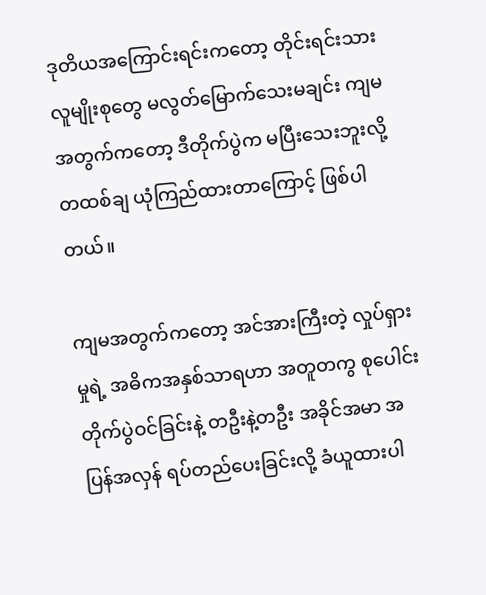ဒုတိယအကြောင်းရင်းကတော့ တိုင်းရင်းသားလူမျိုးစုတွေ မလွတ်မြောက်သေးမချင်း ကျမအတွက်ကတော့ ဒီတိုက်ပွဲက မပြီးသေးဘူးလို့ တထစ်ချ ယုံကြည်ထားတာကြောင့် ဖြစ်ပါတယ်။

ကျမအတွက်ကတော့ အင်အားကြီးတဲ့ လှုပ်ရှားမှုရဲ့ အဓိကအနှစ်သာရဟာ အတူတကွ စုပေါင်း တိုက်ပွဲဝင်ခြင်းနဲ့ တဦးနဲ့တဦး အခိုင်အမာ အပြန်အလှန် ရပ်တည်ပေးခြင်းလို့ ခံယူထားပါ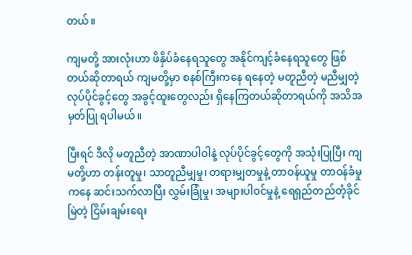တယ်။

ကျမတို့ အားလုံးဟာ ဖိနှိပ်ခံနေရသူတွေ အနိုင်ကျင့်ခံနေရသူတွေ ဖြစ်တယ်ဆိုတာရယ် ကျမတို့မှာ စနစ်ကြီးကနေ ရနေတဲ့ မတူညီတဲ့ မညီမျှတဲ့ လုပ်ပိုင်ခွင့်တွေ အခွင့်ထူးတွေလည်း ရှိနေကြတယ်ဆိုတာရယ်ကို အသိအမှတ်ပြု ရပါမယ်။

ပြီးရင် ဒီလို မတူညီတဲ့ အာဏာပါဝါနဲ့ လုပ်ပိုင်ခွင့်တွေကို အသုံးပြုပြီး ကျမတို့ဟာ တန်းတူမှု၊ သာတူညီမျှမှု၊ တရားမျှတမှုနဲ့ တာဝန်ယူမှု တာဝန်ခံမှုကနေ ဆင်းသက်လာပြီး လွှမ်းခြုံမှု၊ အများပါဝင်မှုနဲ့ ရေရှည်တည်တံ့ခိုင်မြဲတဲ့ ငြိမ်းချမ်းရေး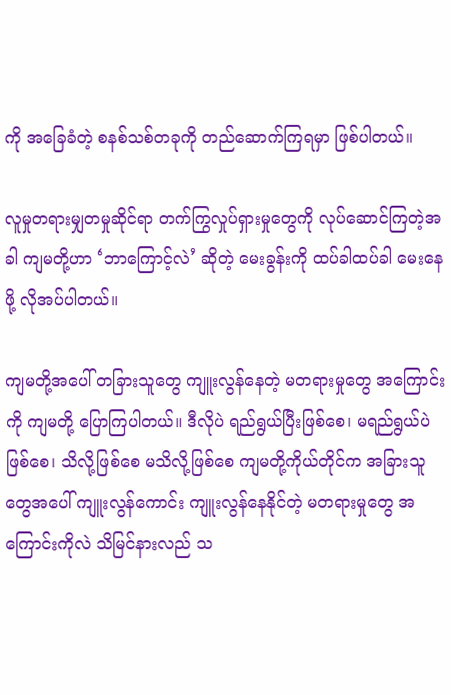ကို အခြေခံတဲ့ စနစ်သစ်တခုကို တည်ဆောက်ကြရမှာ ဖြစ်ပါတယ်။

လူမှုတရားမျှတမှုဆိုင်ရာ တက်ကြွလှုပ်ရှားမှုတွေကို လုပ်ဆောင်ကြတဲ့အခါ ကျမတို့ဟာ ‘ဘာကြောင့်လဲ’ ဆိုတဲ့ မေးခွန်းကို ထပ်ခါထပ်ခါ မေးနေဖို့ လိုအပ်ပါတယ်။

ကျမတို့အပေါ် တခြားသူတွေ ကျူးလွန်နေတဲ့ မတရားမှုတွေ အကြောင်းကို ကျမတို့ ပြောကြပါတယ်။ ဒီလိုပဲ ရည်ရွယ်ပြီးဖြစ်စေ၊ မရည်ရွယ်ပဲဖြစ်စေ၊ သိလို့ဖြစ်စေ မသိလို့ဖြစ်စေ ကျမတို့ကိုယ်တိုင်က အခြားသူတွေအပေါ် ကျူးလွန်ကောင်း ကျူးလွန်နေနိုင်တဲ့ မတရားမှုတွေ အကြောင်းကိုလဲ သိမြင်နားလည် သ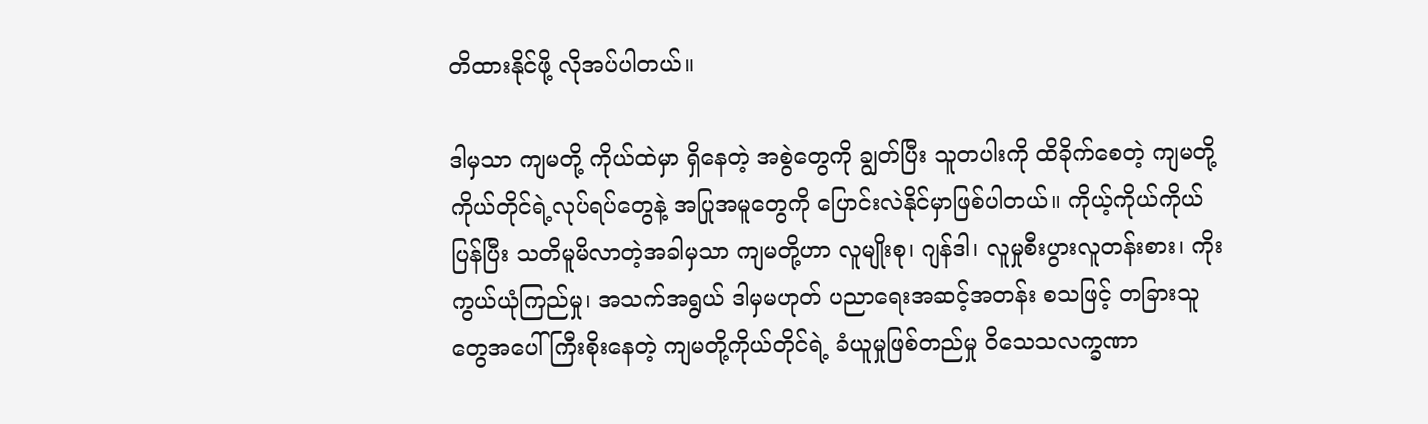တိထားနိုင်ဖို့ လိုအပ်ပါတယ်။

ဒါမှသာ ကျမတို့ ကိုယ်ထဲမှာ ရှိနေတဲ့ အစွဲတွေကို ချွတ်ပြီး သူတပါးကို ထိခိုက်စေတဲ့ ကျမတို့ ကိုယ်တိုင်ရဲ့လုပ်ရပ်တွေနဲ့ အပြုအမူတွေကို ပြောင်းလဲနိုင်မှာဖြစ်ပါတယ်။ ကိုယ့်ကိုယ်ကိုယ်ပြန်ပြီး သတိမူမိလာတဲ့အခါမှသာ ကျမတို့ဟာ လူမျိုးစု၊ ဂျန်ဒါ၊ လူမှုစီးပွားလူတန်းစား၊ ကိုးကွယ်ယုံကြည်မှု၊ အသက်အရွယ် ဒါမှမဟုတ် ပညာရေးအဆင့်အတန်း စသဖြင့် တခြားသူတွေအပေါ် ကြီးစိုးနေတဲ့ ကျမတို့ကိုယ်တိုင်ရဲ့ ခံယူမှုဖြစ်တည်မှု ဝိသေသလက္ခဏာ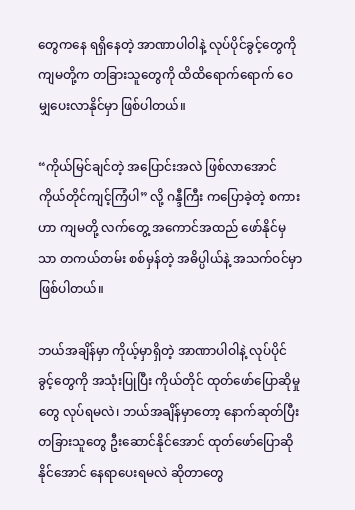တွေကနေ ရရှိနေတဲ့ အာဏာပါဝါနဲ့ လုပ်ပိုင်ခွင့်တွေကို ကျမတို့က တခြားသူတွေကို ထိထိရောက်ရောက် ဝေမျှပေးလာနိုင်မှာ ဖြစ်ပါတယ်။

“ကိုယ်မြင်ချင်တဲ့ အပြောင်းအလဲ ဖြစ်လာအောင် ကိုယ်တိုင်ကျင့်ကြံပါ” လို့ ဂန္ဒီကြီး ကပြောခဲ့တဲ့ စကားဟာ ကျမတို့ လက်တွေ့ အကောင်အထည် ဖော်နိုင်မှသာ တကယ်တမ်း စစ်မှန်တဲ့ အဓိပ္ပါယ်နဲ့ အသက်ဝင်မှာ ဖြစ်ပါတယ်။

ဘယ်အချိန်မှာ ကိုယ့်မှာရှိတဲ့ အာဏာပါဝါနဲ့ လုပ်ပိုင်ခွင့်တွေကို အသုံးပြုပြီး ကိုယ်တိုင် ထုတ်ဖော်ပြောဆိုမှုတွေ လုပ်ရမလဲ၊ ဘယ်အချိန်မှာတော့ နောက်ဆုတ်ပြီး တခြားသူတွေ ဦးဆောင်နိုင်အောင် ထုတ်ဖော်ပြောဆိုနိုင်အောင် နေရာပေးရမလဲ ဆိုတာတွေ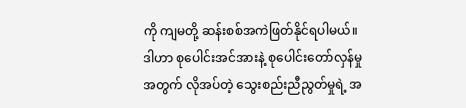ကို ကျမတို့ ဆန်းစစ်အကဲဖြတ်နိုင်ရပါမယ်။ ဒါဟာ စုပေါင်းအင်အားနဲ့ စုပေါင်းတော်လှန်မှုအတွက် လိုအပ်တဲ့ သွေးစည်းညီညွတ်မှုရဲ့ အ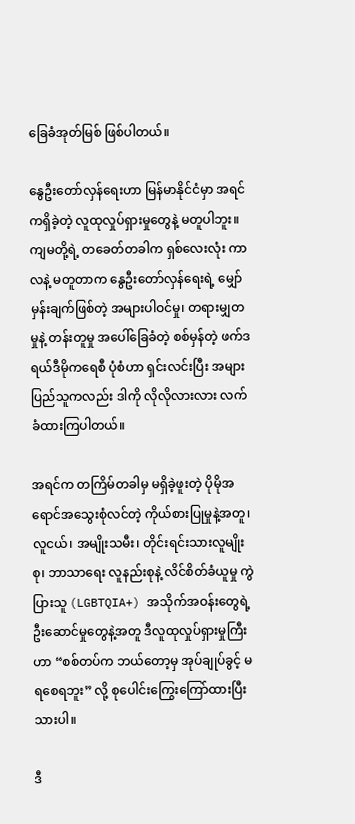ခြေခံအုတ်မြစ် ဖြစ်ပါတယ်။

နွေဦးတော်လှန်ရေးဟာ မြန်မာနိုင်ငံမှာ အရင်ကရှိခဲ့တဲ့ လူထုလှုပ်ရှားမှုတွေနဲ့ မတူပါဘူး။ ကျမတို့ရဲ့ တခေတ်တခါက ရှစ်လေးလုံး ကာလနဲ့ မတူတာက နွေဦးတော်လှန်ရေးရဲ့ မျှော်မှန်းချက်ဖြစ်တဲ့ အများပါဝင်မှု၊ တရားမျှတမှုနဲ့ တန်းတူမှု အပေါ်ခြေခံတဲ့ စစ်မှန်တဲ့ ဖက်ဒရယ်ဒီမိုကရေစီ ပုံစံဟာ ရှင်းလင်းပြီး အများပြည်သူကလည်း ဒါကို လိုလိုလားလား လက်ခံထားကြပါတယ်။

အရင်က တကြိမ်တခါမှ မရှိခဲ့ဖူးတဲ့ ပိုမိုအရောင်အသွေးစုံလင်တဲ့ ကိုယ်စားပြုမှုနဲ့အတူ၊ လူငယ်၊ အမျိုးသမီး၊ တိုင်းရင်းသားလူမျိုးစု၊ ဘာသာရေး လူနည်းစုနဲ့ လိင်စိတ်ခံယူမှု ကွဲပြားသူ (LGBTQIA+) အသိုက်အဝန်းတွေရဲ့ ဦးဆောင်မှုတွေနဲ့အတူ ဒီလူထုလှုပ်ရှားမှုကြီးဟာ “စစ်တပ်က ဘယ်တော့မှ အုပ်ချုပ်ခွင့် မရစေရဘူး” လို့ စုပေါင်းကြွေးကြော်ထားပြီးသားပါ။

ဒီ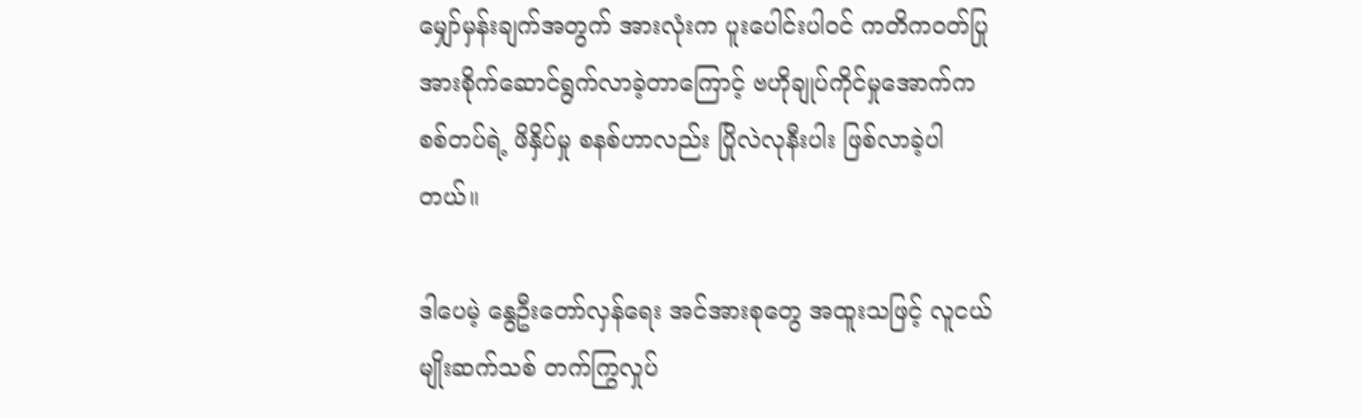မျှော်မှန်းချက်အတွက် အားလုံးက ပူးပေါင်းပါဝင် ကတိကဝတ်ပြု အားစိုက်ဆောင်ရွက်လာခဲ့တာကြောင့် ဗဟိုချုပ်ကိုင်မှုအောက်က စစ်တပ်ရဲ့ ဖိနှိပ်မှု စနစ်ဟာလည်း ပြိုလဲလုနီးပါး ဖြစ်လာခဲ့ပါတယ်။

ဒါပေမဲ့ နွေဦးတော်လှန်ရေး အင်အားစုတွေ အထူးသဖြင့် လူငယ်မျိုးဆက်သစ် တက်ကြွလှုပ်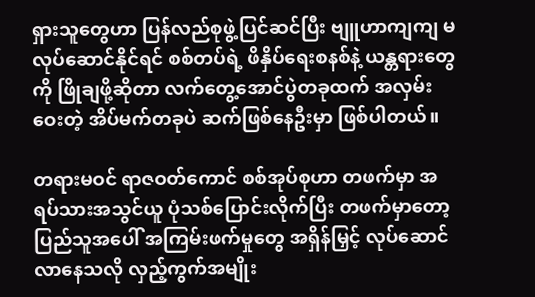ရှားသူတွေဟာ ပြန်လည်စုဖွဲ့ပြင်ဆင်ပြီး ဗျူဟာကျကျ မလုပ်ဆောင်နိုင်ရင် စစ်တပ်ရဲ့ ဖိနှိပ်ရေးစနစ်နဲ့ ယန္တရားတွေကို ဖြိုချဖို့ဆိုတာ လက်တွေ့အောင်ပွဲတခုထက် အလှမ်းဝေးတဲ့ အိပ်မက်တခုပဲ ဆက်ဖြစ်နေဦးမှာ ဖြစ်ပါတယ်။

တရားမဝင် ရာဇဝတ်ကောင် စစ်အုပ်စုဟာ တဖက်မှာ အရပ်သားအသွင်ယူ ပုံသစ်ပြောင်းလိုက်ပြီး တဖက်မှာတော့ ပြည်သူအပေါ် အကြမ်းဖက်မှုတွေ အရှိန်မြှင့် လုပ်ဆောင်လာနေသလို လှည့်ကွက်အမျိုး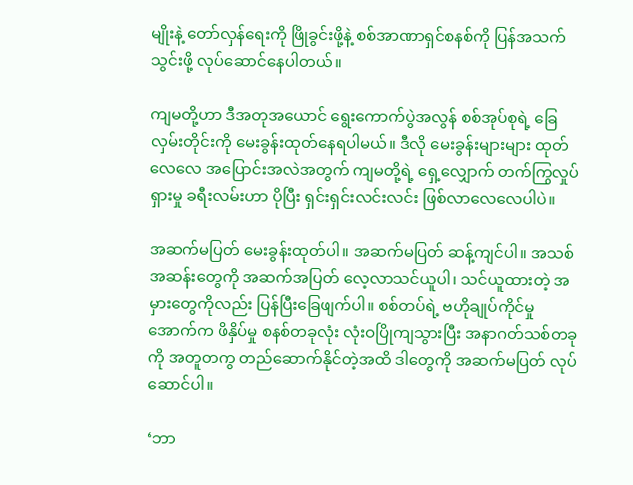မျိုးနဲ့ တော်လှန်ရေးကို ဖြိုခွင်းဖို့နဲ့ စစ်အာဏာရှင်စနစ်ကို ပြန်အသက်သွင်းဖို့ လုပ်ဆောင်နေပါတယ်။

ကျမတို့ဟာ ဒီအတုအယောင် ရွေးကောက်ပွဲအလွန် စစ်အုပ်စုရဲ့ ခြေလှမ်းတိုင်းကို မေးခွန်းထုတ်နေရပါမယ်။ ဒီလို မေးခွန်းများများ ထုတ်လေလေ အပြောင်းအလဲအတွက် ကျမတို့ရဲ့ ရှေ့လျှောက် တက်ကြွလှုပ်ရှားမှု ခရီးလမ်းဟာ ပိုပြီး ရှင်းရှင်းလင်းလင်း ဖြစ်လာလေလေပါပဲ။

အဆက်မပြတ် မေးခွန်းထုတ်ပါ။ အဆက်မပြတ် ဆန့်ကျင်ပါ။ အသစ်အဆန်းတွေကို အဆက်အပြတ် လေ့လာသင်ယူပါ၊ သင်ယူထားတဲ့ အမှားတွေကိုလည်း ပြန်ပြီးခြေဖျက်ပါ။ စစ်တပ်ရဲ့ ဗဟိုချုပ်ကိုင်မှုအောက်က ဖိနှိပ်မှု စနစ်တခုလုံး လုံးဝပြိုကျသွားပြီး အနာဂတ်သစ်တခုကို အတူတကွ တည်ဆောက်နိုင်တဲ့အထိ ဒါတွေကို အဆက်မပြတ် လုပ်ဆောင်ပါ။

‘ဘာ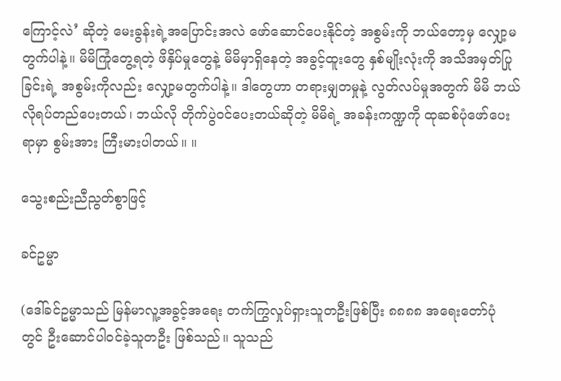ကြောင့်လဲ’ ဆိုတဲ့ မေးခွန်းရဲ့အပြောင်းအလဲ ဖော်ဆောင်ပေးနိုင်တဲ့ အစွမ်းကို ဘယ်တော့မှ လျှော့မတွက်ပါနဲ့။ မိမိကြုံတွေ့ရတဲ့ ဖိနှိပ်မှုတွေနဲ့ မိမိမှာရှိနေတဲ့ အခွင့်ထူးတွေ နှစ်မျိုးလုံးကို အသိအမှတ်ပြုခြင်းရဲ့ အစွမ်းကိုလည်း လျှော့မတွက်ပါနဲ့။ ဒါတွေဟာ တရားမျှတမှုနဲ့ လွတ်လပ်မှုအတွက် မိမိ ဘယ်လိုရပ်တည်ပေးတယ်၊ ဘယ်လို တိုက်ပွဲဝင်ပေးတယ်ဆိုတဲ့ မိမိရဲ့ အခန်းကဏ္ဍကို ထုဆစ်ပုံဖော်ပေးရာမှာ စွမ်းအား ကြီးမားပါတယ်။ ။

သွေးစည်းညီညွတ်စွာဖြင့်

ခင်ဥမ္မာ

(ဒေါ်ခင်ဥမ္မာသည် မြန်မာလူ့အခွင့်အရေး တက်ကြွလှုပ်ရှားသူတဦးဖြစ်ပြီး ၈၈၈၈ အရေးတော်ပုံ တွင် ဦးဆောင်ပါဝင်ခဲ့သူတဦး ဖြစ်သည်။ သူသည်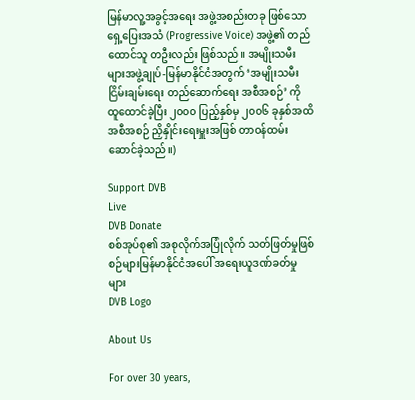မြန်မာလူ့အခွင့်အရေး အဖွဲ့အစည်းတခု ဖြစ်သော ရှေ့ပြေးအသံ (Progressive Voice) အဖွဲ့၏ တည်ထောင်သူ တဦးလည်း ဖြစ်သည်။ အမျိုးသမီးများအဖွဲ့ချုပ်-မြန်မာနိုင်ငံအတွက် ‘အမျိုးသမီးငြိမ်းချမ်းရေး တည်ဆောက်ရေး အစီအစဉ်’ ကို ထူထောင်ခဲ့ပြီး ၂၀၀၀ ပြည့်နှစ်မှ ၂၀၀၆ ခုနှစ်အထိ အစီအစဉ် ညှိနှိုင်းရေးမှူးအဖြစ် တာဝန်ထမ်းဆောင်ခဲ့သည်။)

Support DVB
Live
DVB Donate
စစ်အုပ်စု၏ အစုလိုက်အပြုံလိုက် သတ်ဖြတ်မှုဖြစ်စဉ်များမြန်မာနိုင်ငံအပေါ် အရေးယူဒဏ်ခတ်မှုများ
DVB Logo

About Us

For over 30 years,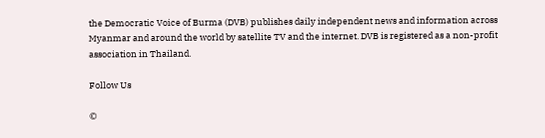the Democratic Voice of Burma (DVB) publishes daily independent news and information across Myanmar and around the world by satellite TV and the internet. DVB is registered as a non-profit association in Thailand.

Follow Us

©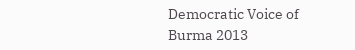Democratic Voice of Burma 2013